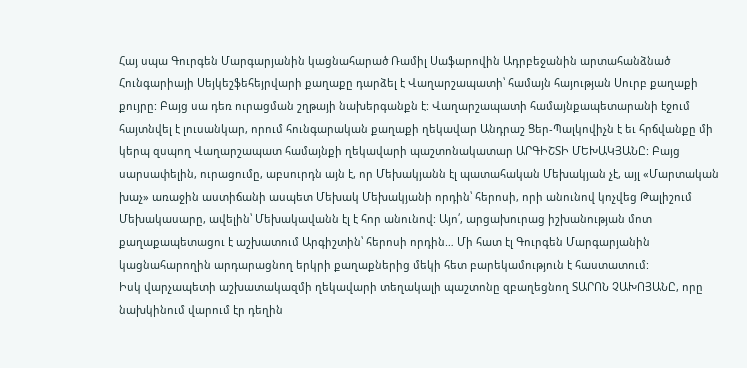Հայ սպա Գուրգեն Մարգարյանին կացնահարած Ռամիլ Սաֆարովին Ադրբեջանին արտահանձնած Հունգարիայի Սեյկեշֆեհեյրվարի քաղաքը դարձել է Վաղարշապատի՝ համայն հայության Սուրբ քաղաքի քույրը: Բայց սա դեռ ուրացման շղթայի նախերգանքն է: Վաղարշապատի համայնքապետարանի էջում հայտնվել է լուսանկար, որում հունգարական քաղաքի ղեկավար Անդրաշ Ցեր-Պալկովիչն է եւ հրճվանքը մի կերպ զսպող Վաղարշապատ համայնքի ղեկավարի պաշտոնակատար ԱՐԳԻՇՏԻ ՄԵԽԱԿՅԱՆԸ: Բայց սարսափելին, ուրացումը, աբսուրդն այն է, որ Մեխակյանն էլ պատահական Մեխակյան չէ, այլ «Մարտական խաչ» առաջին աստիճանի ասպետ Մեխակ Մեխակյանի որդին՝ հերոսի, որի անունով կոչվեց Թալիշում Մեխակասարը, ավելին՝ Մեխակավանն էլ է հոր անունով: Այո՛, արցախուրաց իշխանության մոտ քաղաքապետացու է աշխատում Արգիշտին՝ հերոսի որդին… Մի հատ էլ Գուրգեն Մարգարյանին կացնահարողին արդարացնող երկրի քաղաքներից մեկի հետ բարեկամություն է հաստատում:
Իսկ վարչապետի աշխատակազմի ղեկավարի տեղակալի պաշտոնը զբաղեցնող ՏԱՐՈՆ ՉԱԽՈՅԱՆԸ, որը նախկինում վարում էր դեղին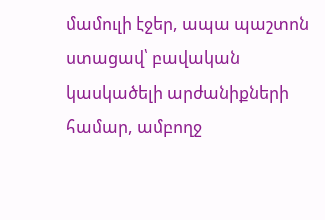մամուլի էջեր, ապա պաշտոն ստացավ՝ բավական կասկածելի արժանիքների համար, ամբողջ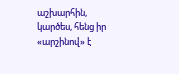աշխարհին, կարծես, հենց իր «արշինով» է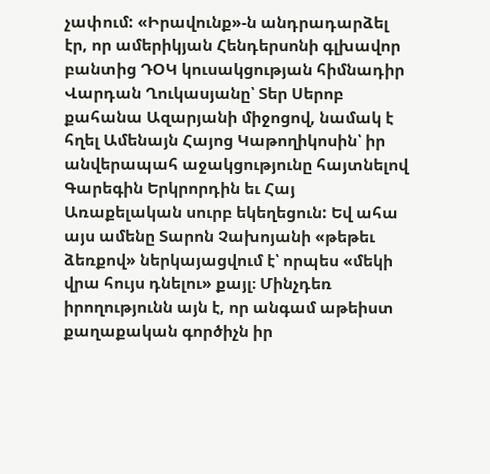չափում: «Իրավունք»-ն անդրադարձել էր, որ ամերիկյան Հենդերսոնի գլխավոր բանտից ԴՕԿ կուսակցության հիմնադիր Վարդան Ղուկասյանը՝ Տեր Սերոբ քահանա Ազարյանի միջոցով, նամակ է հղել Ամենայն Հայոց Կաթողիկոսին՝ իր անվերապահ աջակցությունը հայտնելով Գարեգին Երկրորդին եւ Հայ Առաքելական սուրբ եկեղեցուն: Եվ ահա այս ամենը Տարոն Չախոյանի «թեթեւ ձեռքով» ներկայացվում է՝ որպես «մեկի վրա հույս դնելու» քայլ։ Մինչդեռ իրողությունն այն է, որ անգամ աթեիստ քաղաքական գործիչն իր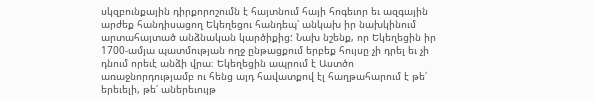սկզբունքային դիրքորոշումն է հայտնում հայի հոգեւոր եւ ազգային արժեք հանդիսացող Եկեղեցու հանդեպ՝ անկախ իր նախկինում արտահայտած անձնական կարծիքից: Նախ նշենք, որ Եկեղեցին իր 1700-ամյա պատմության ողջ ընթացքում երբեք հույսը չի դրել եւ չի դնում որեւէ անձի վրա։ Եկեղեցին ապրում է Աստծո առաջնորդությամբ ու հենց այդ հավատքով էլ հաղթահարում է թե՛ երեւելի, թե՛ աներեւույթ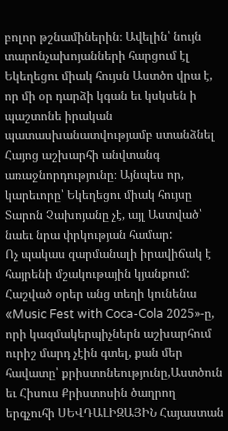բոլոր թշնամիներին։ Ավելին՝ նույն տարոնչախոյանների հարցում էլ Եկեղեցու միակ հույսն Աստծո վրա է, որ մի օր դարձի կգան եւ կսկսեն ի պաշտոնե իրական պատասխանատվությամբ ստանձնել Հայոց աշխարհի անվտանգ առաջնորդությունը։ Այնպես որ, կարեւորը՝ Եկեղեցու միակ հույսը Տարոն Չախոյանը չէ, այլ Աստված՝ նաեւ նրա փրկության համար:
Ոչ պակաս զարմանալի իրավիճակ է հայրենի մշակութային կյանքում: Հաշված օրեր անց տեղի կունենա «Music Fest with Coca-Cola 2025»-ը, որի կազմակերպիչներն աշխարհում ուրիշ մարդ չէին գտել, քան մեր հավատը՝ քրիստոնեությունը,Աստծուն եւ Հիսուս Քրիստոսին ծաղրող երգչուհի ՍԵՎԴԱԼԻԶԱՅԻՆ Հայաստան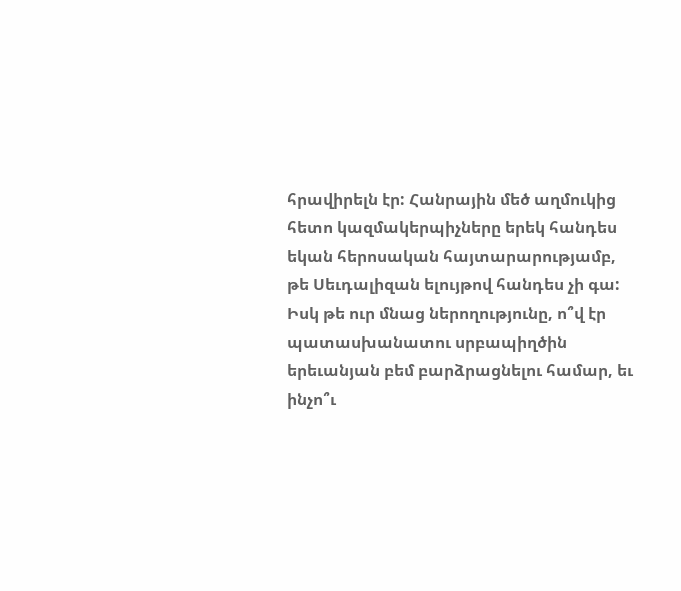հրավիրելն էր: Հանրային մեծ աղմուկից հետո կազմակերպիչները երեկ հանդես եկան հերոսական հայտարարությամբ, թե Սեւդալիզան ելույթով հանդես չի գա: Իսկ թե ուր մնաց ներողությունը, ո՞վ էր պատասխանատու սրբապիղծին երեւանյան բեմ բարձրացնելու համար, եւ ինչո՞ւ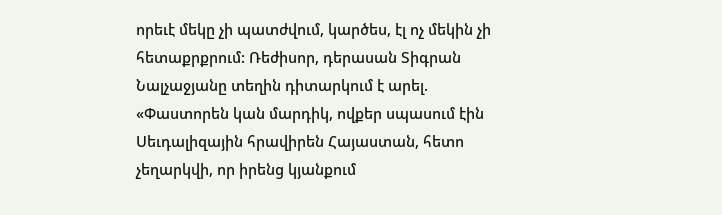որեւէ մեկը չի պատժվում, կարծես, էլ ոչ մեկին չի հետաքրքրում: Ռեժիսոր, դերասան Տիգրան Նալչաջյանը տեղին դիտարկում է արել. «Փաստորեն կան մարդիկ, ովքեր սպասում էին Սեւդալիզային հրավիրեն Հայաստան, հետո չեղարկվի, որ իրենց կյանքում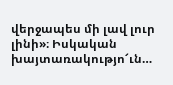վերջապես մի լավ լուր լինի»։ Իսկական խայտառակությո՜ւն…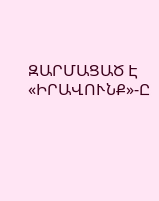ԶԱՐՄԱՑԱԾ Է «ԻՐԱՎՈՒՆՔ»-Ը